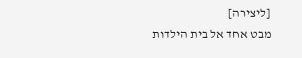[ליצירה]
מבט אחד אל בית הילדות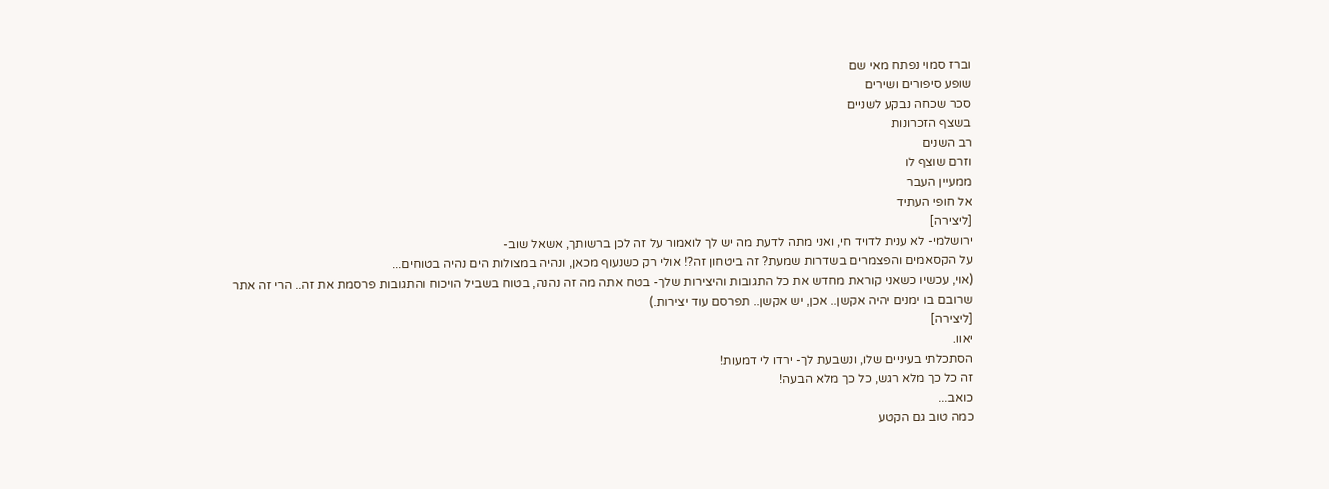וברז סמוי נפתח מאי שם
שופע סיפורים ושירים
סכר שכחה נבקע לשניים
בשצף הזכרונות
רב השנים
וזרם שוצף לו
ממעיין העבר
אל חופי העתיד
[ליצירה]
ירושלמי- לא ענית לדויד חי, ואני מתה לדעת מה יש לך לואמור על זה לכן ברשותך, אשאל שוב-
על הקסאמים והפצמרים בשדרות שמעת? זה ביטחון זה?! אולי רק כשנעוף מכאן, ונהיה במצולות הים נהיה בטוחים...
(אוי, עכשיו כשאני קוראת מחדש את כל התגובות והיצירות שלך- בטח אתה מה זה נהנה, בטוח בשביל הויכוח והתגובות פרסמת את זה.. הרי זה אתר שרובם בו ימנים יהיה אקשן.. אכן, יש אקשן.. תפרסם עוד יצירות.)
[ליצירה]
יאוו.
הסתכלתי בעיניים שלו, ונשבעת לך- ירדו לי דמעות!
זה כל כך מלא רגש, כל כך מלא הבעה!
כואב...
כמה טוב גם הקטע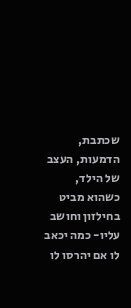שכתבת, הדמעות, העצב של הילד, כשהוא מביט בחילזון וחושב עליו- כמה יכאב לו אם יהרסו לו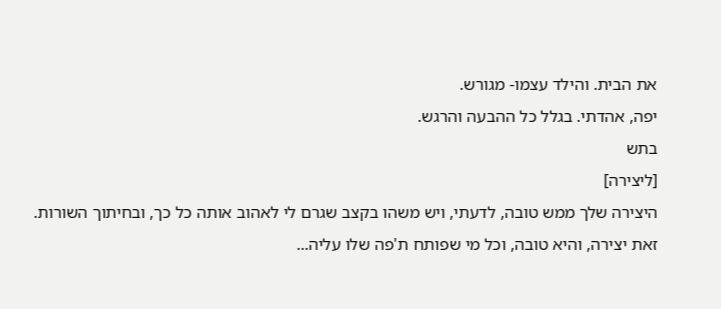את הבית. והילד עצמו- מגורש.
יפה, אהדתי. בגלל כל ההבעה והרגש.
בתש
[ליצירה]
היצירה שלך ממש טובה, לדעתי, ויש משהו בקצב שגרם לי לאהוב אותה כל כך, ובחיתוך השורות.
זאת יצירה, והיא טובה, וכל מי שפותח ת'פה שלו עליה...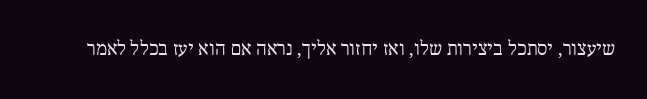שיעצור, יסתכל ביצירות שלו, ואז יחזור אליך, נראה אם הוא יעז בכלל לאמר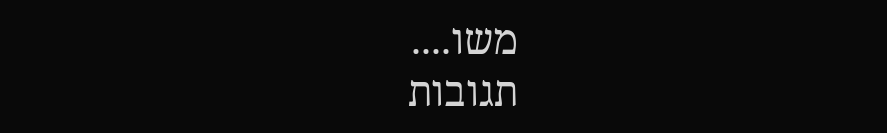משו....
תגובות